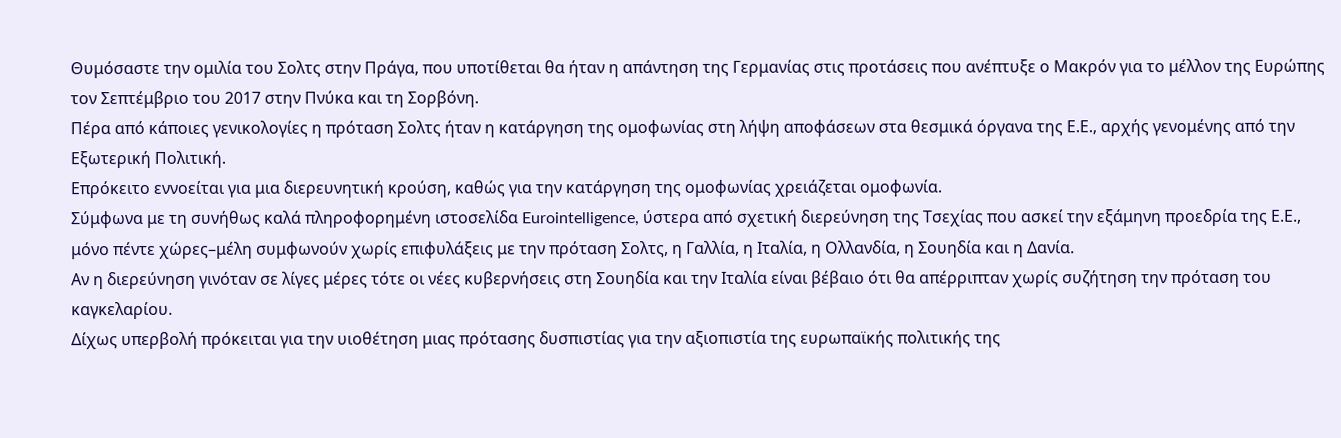Θυμόσαστε την ομιλία του Σολτς στην Πράγα, που υποτίθεται θα ήταν η απάντηση της Γερμανίας στις προτάσεις που ανέπτυξε ο Μακρόν για το μέλλον της Ευρώπης τον Σεπτέμβριο του 2017 στην Πνύκα και τη Σορβόνη.
Πέρα από κάποιες γενικολογίες η πρόταση Σολτς ήταν η κατάργηση της ομοφωνίας στη λήψη αποφάσεων στα θεσμικά όργανα της Ε.Ε., αρχής γενομένης από την Εξωτερική Πολιτική.
Επρόκειτο εννοείται για μια διερευνητική κρούση, καθώς για την κατάργηση της ομοφωνίας χρειάζεται ομοφωνία.
Σύμφωνα με τη συνήθως καλά πληροφορημένη ιστοσελίδα Eurointelligence, ύστερα από σχετική διερεύνηση της Τσεχίας που ασκεί την εξάμηνη προεδρία της Ε.Ε., μόνο πέντε χώρες–μέλη συμφωνούν χωρίς επιφυλάξεις με την πρόταση Σολτς, η Γαλλία, η Ιταλία, η Ολλανδία, η Σουηδία και η Δανία.
Αν η διερεύνηση γινόταν σε λίγες μέρες τότε οι νέες κυβερνήσεις στη Σουηδία και την Ιταλία είναι βέβαιο ότι θα απέρριπταν χωρίς συζήτηση την πρόταση του καγκελαρίου.
Δίχως υπερβολή πρόκειται για την υιοθέτηση μιας πρότασης δυσπιστίας για την αξιοπιστία της ευρωπαϊκής πολιτικής της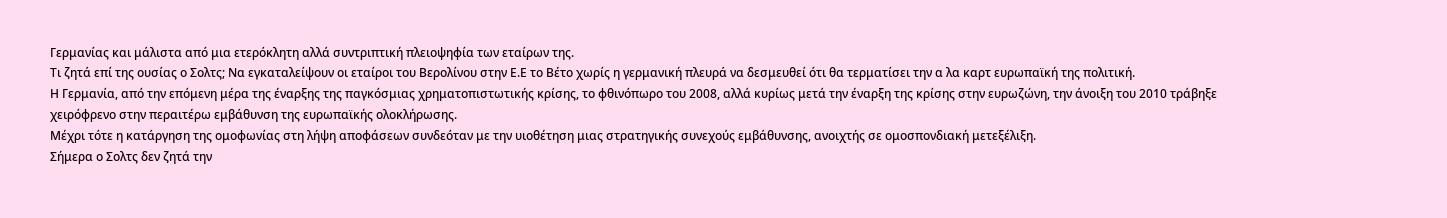Γερμανίας και μάλιστα από μια ετερόκλητη αλλά συντριπτική πλειοψηφία των εταίρων της.
Τι ζητά επί της ουσίας ο Σολτς; Να εγκαταλείψουν οι εταίροι του Βερολίνου στην Ε.Ε το Βέτο χωρίς η γερμανική πλευρά να δεσμευθεί ότι θα τερματίσει την α λα καρτ ευρωπαϊκή της πολιτική.
Η Γερμανία, από την επόμενη μέρα της έναρξης της παγκόσμιας χρηματοπιστωτικής κρίσης, το φθινόπωρο του 2008, αλλά κυρίως μετά την έναρξη της κρίσης στην ευρωζώνη, την άνοιξη του 2010 τράβηξε χειρόφρενο στην περαιτέρω εμβάθυνση της ευρωπαϊκής ολοκλήρωσης.
Μέχρι τότε η κατάργηση της ομοφωνίας στη λήψη αποφάσεων συνδεόταν με την υιοθέτηση μιας στρατηγικής συνεχούς εμβάθυνσης, ανοιχτής σε ομοσπονδιακή μετεξέλιξη.
Σήμερα ο Σολτς δεν ζητά την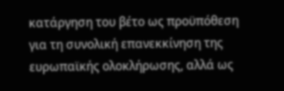κατάργηση του βέτο ως προϋπόθεση για τη συνολική επανεκκίνηση της ευρωπαϊκής ολοκλήρωσης, αλλά ως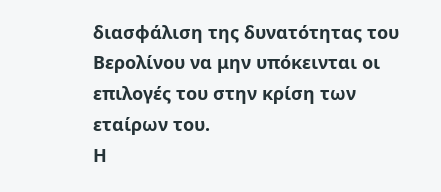διασφάλιση της δυνατότητας του Βερολίνου να μην υπόκεινται οι επιλογές του στην κρίση των εταίρων του.
Η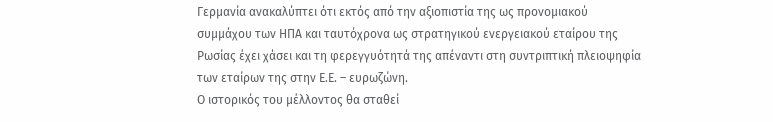Γερμανία ανακαλύπτει ότι εκτός από την αξιοπιστία της ως προνομιακού συμμάχου των ΗΠΑ και ταυτόχρονα ως στρατηγικού ενεργειακού εταίρου της Ρωσίας έχει χάσει και τη φερεγγυότητά της απέναντι στη συντριπτική πλειοψηφία των εταίρων της στην Ε.Ε. – ευρωζώνη.
Ο ιστορικός του μέλλοντος θα σταθεί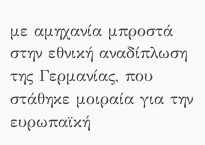με αμηχανία μπροστά στην εθνική αναδίπλωση της Γερμανίας, που στάθηκε μοιραία για την ευρωπαϊκή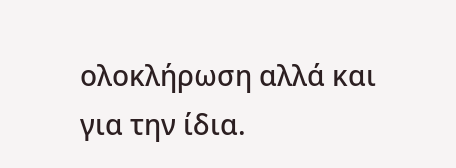ολοκλήρωση αλλά και για την ίδια.